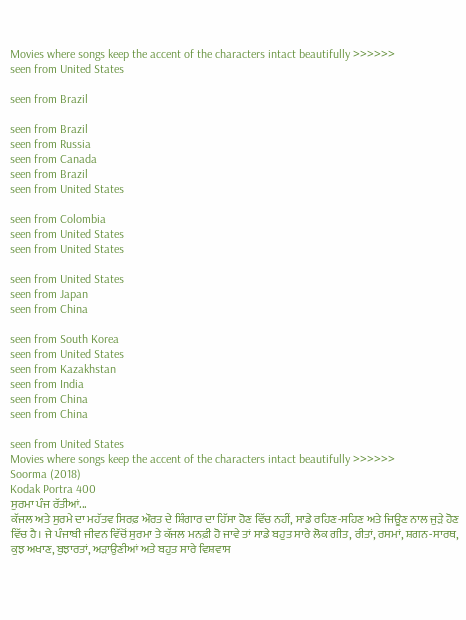Movies where songs keep the accent of the characters intact beautifully >>>>>>
seen from United States

seen from Brazil

seen from Brazil
seen from Russia
seen from Canada
seen from Brazil
seen from United States

seen from Colombia
seen from United States
seen from United States

seen from United States
seen from Japan
seen from China

seen from South Korea
seen from United States
seen from Kazakhstan
seen from India
seen from China
seen from China

seen from United States
Movies where songs keep the accent of the characters intact beautifully >>>>>>
Soorma (2018)
Kodak Portra 400
ਸੁਰਮਾ ਪੰਜ ਰੱਤੀਆਂ...
ਕੱਜਲ ਅਤੇ ਸੁਰਮੇ ਦਾ ਮਹੱਤਵ ਸਿਰਫ਼ ਔਰਤ ਦੇ ਸ਼ਿੰਗਾਰ ਦਾ ਹਿੱਸਾ ਹੋਣ ਵਿੱਚ ਨਹੀਂ, ਸਾਡੇ ਰਹਿਣ-ਸਹਿਣ ਅਤੇ ਜਿਊਣ ਨਾਲ ਜੁੜੇ ਹੋਣ ਵਿੱਚ ਹੈ। ਜੇ ਪੰਜਾਬੀ ਜੀਵਨ ਵਿੱਚੋਂ ਸੁਰਮਾ ਤੇ ਕੱਜਲ ਮਨਫ਼ੀ ਹੋ ਜਾਵੇ ਤਾਂ ਸਾਡੇ ਬਹੁਤ ਸਾਰੇ ਲੋਕ ਗੀਤ, ਰੀਤਾਂ, ਰਸਮਾਂ, ਸ਼ਗਨ-ਸਾਰਥ, ਕੁਝ ਅਖਾਣ, ਬੁਝਾਰਤਾਂ, ਅੜਾਉਣੀਆਂ ਅਤੇ ਬਹੁਤ ਸਾਰੇ ਵਿਸ਼ਵਾਸ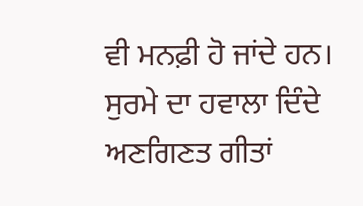ਵੀ ਮਨਫ਼ੀ ਹੋ ਜਾਂਦੇ ਹਨ।
ਸੁਰਮੇ ਦਾ ਹਵਾਲਾ ਦਿੰਦੇ ਅਣਗਿਣਤ ਗੀਤਾਂ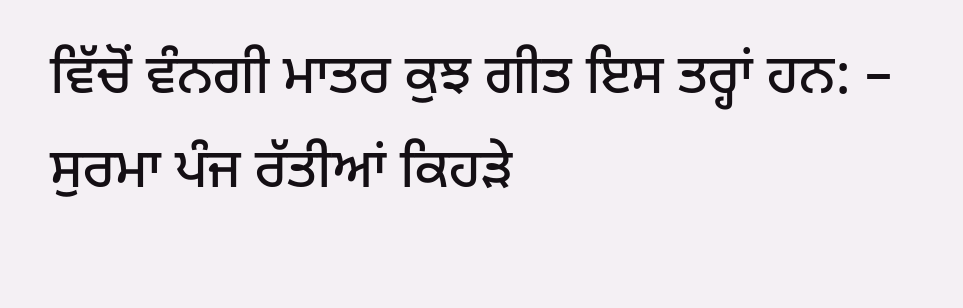ਵਿੱਚੋਂ ਵੰਨਗੀ ਮਾਤਰ ਕੁਝ ਗੀਤ ਇਸ ਤਰ੍ਹਾਂ ਹਨ: – ਸੁਰਮਾ ਪੰਜ ਰੱਤੀਆਂ ਕਿਹੜੇ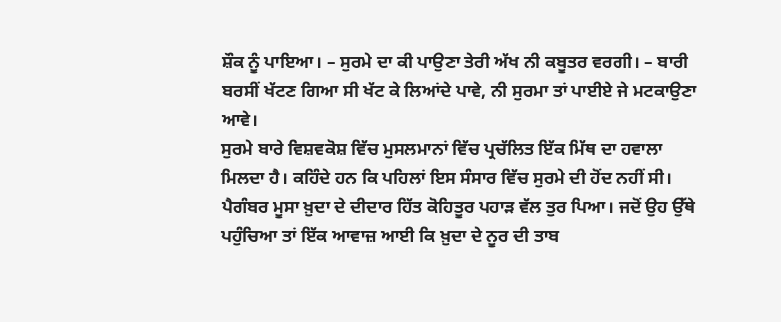ਸ਼ੌਕ ਨੂੰ ਪਾਇਆ। – ਸੁਰਮੇ ਦਾ ਕੀ ਪਾਉਣਾ ਤੇਰੀ ਅੱਖ ਨੀ ਕਬੂਤਰ ਵਰਗੀ। – ਬਾਰੀ ਬਰਸੀਂ ਖੱਟਣ ਗਿਆ ਸੀ ਖੱਟ ਕੇ ਲਿਆਂਦੇ ਪਾਵੇ, ਨੀ ਸੁਰਮਾ ਤਾਂ ਪਾਈਏ ਜੇ ਮਟਕਾਉਣਾ ਆਵੇ।
ਸੁਰਮੇ ਬਾਰੇ ਵਿਸ਼ਵਕੋਸ਼ ਵਿੱਚ ਮੁਸਲਮਾਨਾਂ ਵਿੱਚ ਪ੍ਰਚੱਲਿਤ ਇੱਕ ਮਿੱਥ ਦਾ ਹਵਾਲਾ ਮਿਲਦਾ ਹੈ। ਕਹਿੰਦੇ ਹਨ ਕਿ ਪਹਿਲਾਂ ਇਸ ਸੰਸਾਰ ਵਿੱਚ ਸੁਰਮੇ ਦੀ ਹੋਂਦ ਨਹੀਂ ਸੀ। ਪੈਗੰਬਰ ਮੂਸਾ ਖ਼ੁਦਾ ਦੇ ਦੀਦਾਰ ਹਿੱਤ ਕੋਹਿਤੂਰ ਪਹਾੜ ਵੱਲ ਤੁਰ ਪਿਆ। ਜਦੋਂ ਉਹ ਉੱਥੇ ਪਹੁੰਚਿਆ ਤਾਂ ਇੱਕ ਆਵਾਜ਼ ਆਈ ਕਿ ਖ਼ੁਦਾ ਦੇ ਨੂਰ ਦੀ ਤਾਬ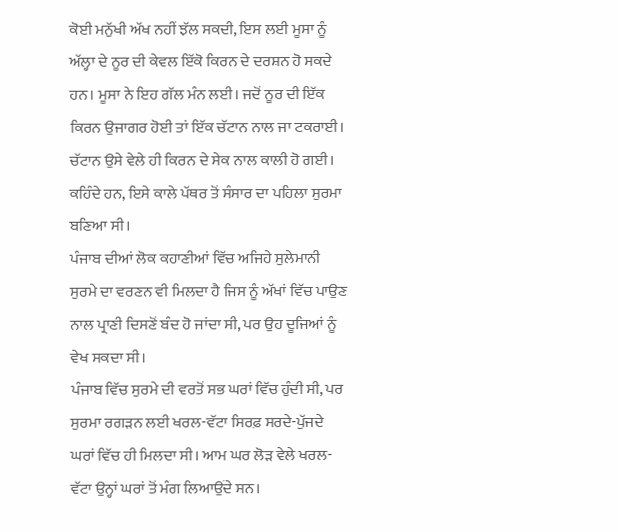ਕੋਈ ਮਨੁੱਖੀ ਅੱਖ ਨਹੀਂ ਝੱਲ ਸਕਦੀ, ਇਸ ਲਈ ਮੂਸਾ ਨੂੰ ਅੱਲ੍ਹਾ ਦੇ ਨੂਰ ਦੀ ਕੇਵਲ ਇੱਕੋ ਕਿਰਨ ਦੇ ਦਰਸ਼ਨ ਹੋ ਸਕਦੇ ਹਨ। ਮੂਸਾ ਨੇ ਇਹ ਗੱਲ ਮੰਨ ਲਈ। ਜਦੋਂ ਨੂਰ ਦੀ ਇੱਕ ਕਿਰਨ ਉਜਾਗਰ ਹੋਈ ਤਾਂ ਇੱਕ ਚੱਟਾਨ ਨਾਲ ਜਾ ਟਕਰਾਈ। ਚੱਟਾਨ ਉਸੇ ਵੇਲੇ ਹੀ ਕਿਰਨ ਦੇ ਸੇਕ ਨਾਲ ਕਾਲੀ ਹੋ ਗਈ। ਕਹਿੰਦੇ ਹਨ, ਇਸੇ ਕਾਲੇ ਪੱਥਰ ਤੋਂ ਸੰਸਾਰ ਦਾ ਪਹਿਲਾ ਸੁਰਮਾ ਬਣਿਆ ਸੀ।
ਪੰਜਾਬ ਦੀਆਂ ਲੋਕ ਕਹਾਣੀਆਂ ਵਿੱਚ ਅਜਿਹੇ ਸੁਲੇਮਾਨੀ ਸੁਰਮੇ ਦਾ ਵਰਣਨ ਵੀ ਮਿਲਦਾ ਹੈ ਜਿਸ ਨੂੰ ਅੱਖਾਂ ਵਿੱਚ ਪਾਉਣ ਨਾਲ ਪ੍ਰਾਣੀ ਦਿਸਣੋਂ ਬੰਦ ਹੋ ਜਾਂਦਾ ਸੀ, ਪਰ ਉਹ ਦੂਜਿਆਂ ਨੂੰ ਵੇਖ ਸਕਦਾ ਸੀ।
ਪੰਜਾਬ ਵਿੱਚ ਸੁਰਮੇ ਦੀ ਵਰਤੋਂ ਸਭ ਘਰਾਂ ਵਿੱਚ ਹੁੰਦੀ ਸੀ, ਪਰ ਸੁਰਮਾ ਰਗੜਨ ਲਈ ਖਰਲ-ਵੱਟਾ ਸਿਰਫ਼ ਸਰਦੇ-ਪੁੱਜਦੇ ਘਰਾਂ ਵਿੱਚ ਹੀ ਮਿਲਦਾ ਸੀ। ਆਮ ਘਰ ਲੋੜ ਵੇਲੇ ਖਰਲ-ਵੱਟਾ ਉਨ੍ਹਾਂ ਘਰਾਂ ਤੋਂ ਮੰਗ ਲਿਆਉਂਦੇ ਸਨ।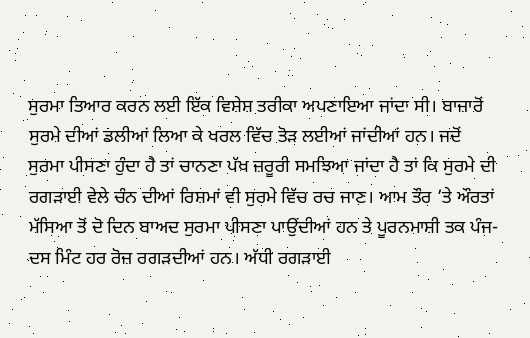ਸੁਰਮਾ ਤਿਆਰ ਕਰਨ ਲਈ ਇੱਕ ਵਿਸ਼ੇਸ਼ ਤਰੀਕਾ ਅਪਣਾਇਆ ਜਾਂਦਾ ਸੀ। ਬਾਜ਼ਾਰੋਂ ਸੁਰਮੇ ਦੀਆਂ ਡਲੀਆਂ ਲਿਆ ਕੇ ਖਰਲ ਵਿੱਚ ਤੋੜ ਲਈਆਂ ਜਾਂਦੀਆਂ ਹਨ। ਜਦੋਂ ਸੁਰਮਾ ਪੀਸਣਾ ਹੁੰਦਾ ਹੈ ਤਾਂ ਚਾਨਣਾ ਪੱਖ ਜ਼ਰੂਰੀ ਸਮਝਿਆ ਜਾਂਦਾ ਹੈ ਤਾਂ ਕਿ ਸੁਰਮੇ ਦੀ ਰਗੜਾਈ ਵੇਲੇ ਚੰਨ ਦੀਆਂ ਰਿਸ਼ਮਾਂ ਵੀ ਸੁਰਮੇ ਵਿੱਚ ਰਚ ਜਾਣ। ਆਮ ਤੌਰ ’ਤੇ ਔਰਤਾਂ ਮੱਸਿਆ ਤੋਂ ਦੋ ਦਿਨ ਬਾਅਦ ਸੁਰਮਾ ਪੀਸਣਾ ਪਾਉਂਦੀਆਂ ਹਨ ਤੇ ਪੂਰਨਮਾਸ਼ੀ ਤਕ ਪੰਜ-ਦਸ ਮਿੰਟ ਹਰ ਰੋਜ਼ ਰਗੜਦੀਆਂ ਹਨ। ਅੱਧੀ ਰਗੜਾਈ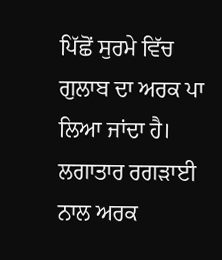ਪਿੱਛੋਂ ਸੁਰਮੇ ਵਿੱਚ ਗੁਲਾਬ ਦਾ ਅਰਕ ਪਾ ਲਿਆ ਜਾਂਦਾ ਹੈ। ਲਗਾਤਾਰ ਰਗੜਾਈ ਨਾਲ ਅਰਕ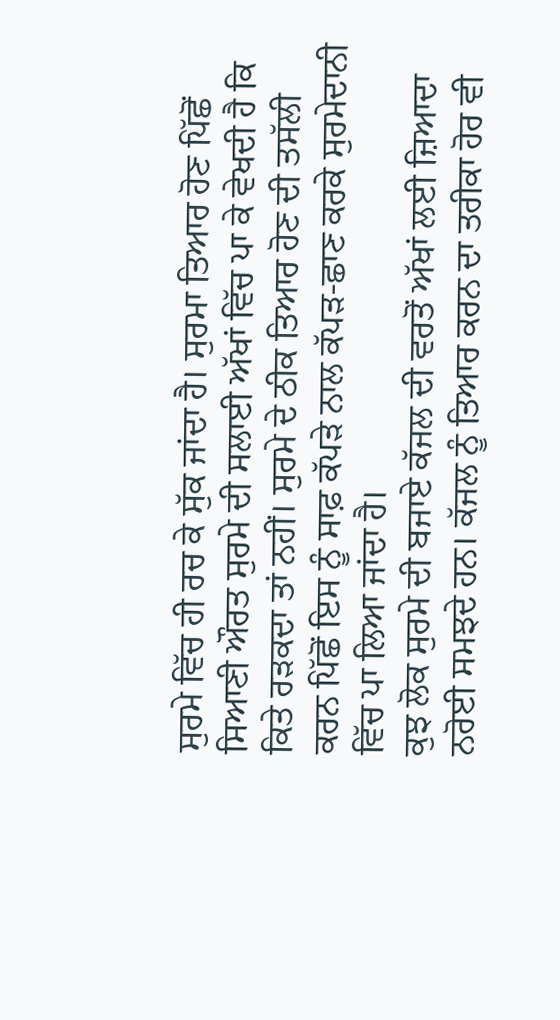ਸੁਰਮੇ ਵਿੱਚ ਹੀ ਰਚ ਕੇ ਸੁੱਕ ਜਾਂਦਾ ਹੈ। ਸੁਰਮਾ ਤਿਆਰ ਹੋਣ ਪਿੱਛੋਂ ਸਿਆਣੀ ਔਰਤ ਸੁਰਮੇ ਦੀ ਸਲਾਈ ਅੱਖਾਂ ਵਿੱਚ ਪਾ ਕੇ ਵੇਖਦੀ ਹੈ ਕਿ ਕਿਤੇ ਰੜਕਦਾ ਤਾਂ ਨਹੀਂ। ਸੁਰਮੇ ਦੇ ਠੀਕ ਤਿਆਰ ਹੋਣ ਦੀ ਤਸੱਲੀ ਕਰਨ ਪਿੱਛੋਂ ਇਸ ਨੂੰ ਸਾਫ਼ ਕੱਪੜੇ ਨਾਲ ਕੱਪੜ-ਛਾਣ ਕਰਕੇ ਸੁਰਮੇਦਾਨੀ ਵਿੱਚ ਪਾ ਲਿਆ ਜਾਂਦਾ ਹੈ।
ਕੁਝ ਲੋਕ ਸੁਰਮੇ ਦੀ ਬਜਾਏ ਕੱਜਲ ਦੀ ਵਰਤੋਂ ਅੱਖਾਂ ਲਈ ਜ਼ਿਆਦਾ ਨਰੋਈ ਸਮਝਦੇ ਹਨ। ਕੱਜਲ ਨੂੰ ਤਿਆਰ ਕਰਨ ਦਾ ਤਰੀਕਾ ਹੋਰ ਵੀ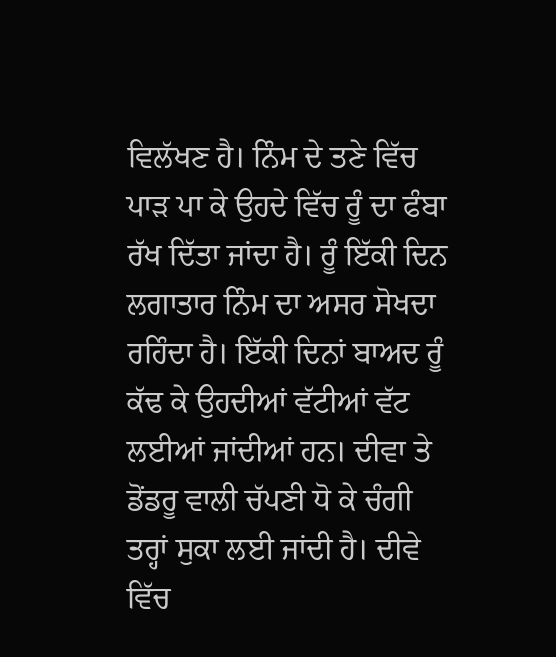ਵਿਲੱਖਣ ਹੈ। ਨਿੰਮ ਦੇ ਤਣੇ ਵਿੱਚ ਪਾੜ ਪਾ ਕੇ ਉਹਦੇ ਵਿੱਚ ਰੂੰ ਦਾ ਫੰਬਾ ਰੱਖ ਦਿੱਤਾ ਜਾਂਦਾ ਹੈ। ਰੂੰ ਇੱਕੀ ਦਿਨ ਲਗਾਤਾਰ ਨਿੰਮ ਦਾ ਅਸਰ ਸੋਖਦਾ ਰਹਿੰਦਾ ਹੈ। ਇੱਕੀ ਦਿਨਾਂ ਬਾਅਦ ਰੂੰ ਕੱਢ ਕੇ ਉਹਦੀਆਂ ਵੱਟੀਆਂ ਵੱਟ ਲਈਆਂ ਜਾਂਦੀਆਂ ਹਨ। ਦੀਵਾ ਤੇ ਡੋਂਡਰੂ ਵਾਲੀ ਚੱਪਣੀ ਧੋ ਕੇ ਚੰਗੀ ਤਰ੍ਹਾਂ ਸੁਕਾ ਲਈ ਜਾਂਦੀ ਹੈ। ਦੀਵੇ ਵਿੱਚ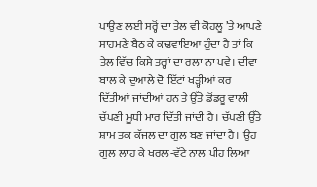ਪਾਉਣ ਲਈ ਸਰ੍ਹੋਂ ਦਾ ਤੇਲ ਵੀ ਕੋਹਲੂ ’ਤੇ ਆਪਣੇ ਸਾਹਮਣੇ ਬੈਠ ਕੇ ਕਢਵਾਇਆ ਹੁੰਦਾ ਹੈ ਤਾਂ ਕਿ ਤੇਲ ਵਿੱਚ ਕਿਸੇ ਤਰ੍ਹਾਂ ਦਾ ਰਲਾ ਨਾ ਪਵੇ। ਦੀਵਾ ਬਾਲ ਕੇ ਦੁਆਲੇ ਦੋ ਇੱਟਾਂ ਖੜ੍ਹੀਆਂ ਕਰ ਦਿੱਤੀਆਂ ਜਾਂਦੀਆਂ ਹਨ ਤੇ ਉੱਤੇ ਡੋਂਡਰੂ ਵਾਲੀ ਚੱਪਣੀ ਮੂਧੀ ਮਾਰ ਦਿੱਤੀ ਜਾਂਦੀ ਹੈ। ਚੱਪਣੀ ਉੱਤੇ ਸ਼ਾਮ ਤਕ ਕੱਜਲ ਦਾ ਗੁਲ ਬਣ ਜਾਂਦਾ ਹੈ। ਉਹ ਗੁਲ ਲਾਹ ਕੇ ਖਰਲ-ਵੱਟੇ ਨਾਲ ਪੀਹ ਲਿਆ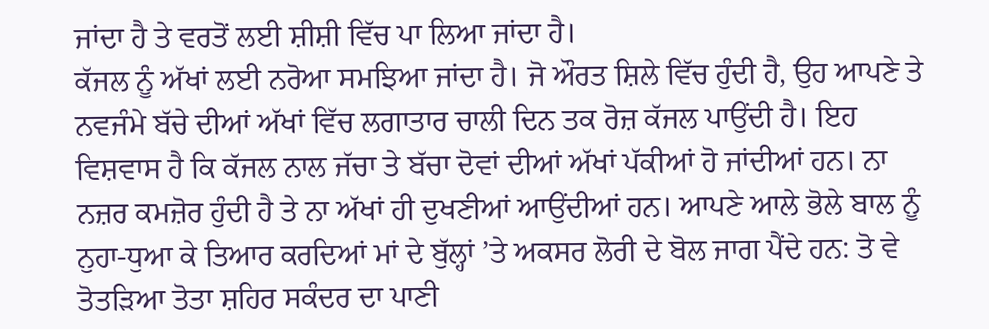ਜਾਂਦਾ ਹੈ ਤੇ ਵਰਤੋਂ ਲਈ ਸ਼ੀਸ਼ੀ ਵਿੱਚ ਪਾ ਲਿਆ ਜਾਂਦਾ ਹੈ।
ਕੱਜਲ ਨੂੰ ਅੱਖਾਂ ਲਈ ਨਰੋਆ ਸਮਝਿਆ ਜਾਂਦਾ ਹੈ। ਜੋ ਔਰਤ ਸ਼ਿਲੇ ਵਿੱਚ ਹੁੰਦੀ ਹੈ, ਉਹ ਆਪਣੇ ਤੇ ਨਵਜੰਮੇ ਬੱਚੇ ਦੀਆਂ ਅੱਖਾਂ ਵਿੱਚ ਲਗਾਤਾਰ ਚਾਲੀ ਦਿਨ ਤਕ ਰੋਜ਼ ਕੱਜਲ ਪਾਉਂਦੀ ਹੈ। ਇਹ ਵਿਸ਼ਵਾਸ ਹੈ ਕਿ ਕੱਜਲ ਨਾਲ ਜੱਚਾ ਤੇ ਬੱਚਾ ਦੋਵਾਂ ਦੀਆਂ ਅੱਖਾਂ ਪੱਕੀਆਂ ਹੋ ਜਾਂਦੀਆਂ ਹਨ। ਨਾ ਨਜ਼ਰ ਕਮਜ਼ੋਰ ਹੁੰਦੀ ਹੈ ਤੇ ਨਾ ਅੱਖਾਂ ਹੀ ਦੁਖਣੀਆਂ ਆਉਂਦੀਆਂ ਹਨ। ਆਪਣੇ ਆਲੇ ਭੋਲੇ ਬਾਲ ਨੂੰ ਨੁਹਾ-ਧੁਆ ਕੇ ਤਿਆਰ ਕਰਦਿਆਂ ਮਾਂ ਦੇ ਬੁੱਲ੍ਹਾਂ ’ਤੇ ਅਕਸਰ ਲੋਰੀ ਦੇ ਬੋਲ ਜਾਗ ਪੈਂਦੇ ਹਨ: ਤੋ ਵੇ ਤੋਤੜਿਆ ਤੋਤਾ ਸ਼ਹਿਰ ਸਕੰਦਰ ਦਾ ਪਾਣੀ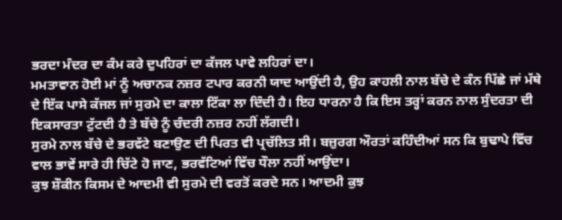ਭਰਦਾ ਮੰਦਰ ਦਾ ਕੰਮ ਕਰੇ ਦੁਪਹਿਰਾਂ ਦਾ ਕੱਜਲ ਪਾਵੇ ਲਹਿਰਾਂ ਦਾ।
ਮਮਤਾਵਾਨ ਹੋਈ ਮਾਂ ਨੂੰ ਅਚਾਨਕ ਨਜ਼ਰ ਟਪਾਰ ਕਰਨੀ ਯਾਦ ਆਉਂਦੀ ਹੈ, ਉਹ ਕਾਹਲੀ ਨਾਲ ਬੱਚੇ ਦੇ ਕੰਨ ਪਿੱਛੇ ਜਾਂ ਮੱਥੇ ਦੇ ਇੱਕ ਪਾਸੇ ਕੱਜਲ ਜਾਂ ਸੁਰਮੇ ਦਾ ਕਾਲਾ ਟਿੱਕਾ ਲਾ ਦਿੰਦੀ ਹੈ। ਇਹ ਧਾਰਨਾ ਹੈ ਕਿ ਇਸ ਤਰ੍ਹਾਂ ਕਰਨ ਨਾਲ ਸੁੰਦਰਤਾ ਦੀ ਇਕਸਾਰਤਾ ਟੁੱਟਦੀ ਹੈ ਤੇ ਬੱਚੇ ਨੂੰ ਚੰਦਰੀ ਨਜ਼ਰ ਨਹੀਂ ਲੱਗਦੀ।
ਸੁਰਮੇ ਨਾਲ ਬੱਚੇ ਦੇ ਭਰਵੱਟੇ ਬਣਾਉਣ ਦੀ ਪਿਰਤ ਵੀ ਪ੍ਰਚੱਲਿਤ ਸੀ। ਬਜ਼ੁਰਗ ਔਰਤਾਂ ਕਹਿੰਦੀਆਂ ਸਨ ਕਿ ਬੁਢਾਪੇ ਵਿੱਚ ਵਾਲ ਭਾਵੇਂ ਸਾਰੇ ਹੀ ਚਿੱਟੇ ਹੋ ਜਾਣ, ਭਰਵੱਟਿਆਂ ਵਿੱਚ ਧੌਲਾ ਨਹੀਂ ਆਉਂਦਾ।
ਕੁਝ ਸ਼ੌਕੀਨ ਕਿਸਮ ਦੇ ਆਦਮੀ ਵੀ ਸੁਰਮੇ ਦੀ ਵਰਤੋਂ ਕਰਦੇ ਸਨ। ਆਦਮੀ ਕੁਝ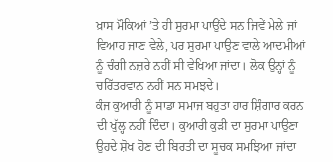ਖ਼ਾਸ ਮੌਕਿਆਂ ’ਤੇ ਹੀ ਸੁਰਮਾ ਪਾਉਂਦੇ ਸਨ ਜਿਵੇਂ ਮੇਲੇ ਜਾਂ ਵਿਆਹ ਜਾਣ ਵੇਲੇ, ਪਰ ਸੁਰਮਾ ਪਾਉਣ ਵਾਲੇ ਆਦਮੀਆਂ ਨੂੰ ਚੰਗੀ ਨਜ਼ਰੇ ਨਹੀਂ ਸੀ ਵੇਖਿਆ ਜਾਂਦਾ। ਲੋਕ ਉਨ੍ਹਾਂ ਨੂੰ ਚਰਿੱਤਰਵਾਨ ਨਹੀਂ ਸਨ ਸਮਝਦੇ।
ਕੰਜ ਕੁਆਰੀ ਨੂੰ ਸਾਡਾ ਸਮਾਜ ਬਹੁਤਾ ਹਾਰ ਸ਼ਿੰਗਾਰ ਕਰਨ ਦੀ ਖੁੱਲ੍ਹ ਨਹੀਂ ਦਿੰਦਾ। ਕੁਆਰੀ ਕੁੜੀ ਦਾ ਸੁਰਮਾ ਪਾਉਣਾ ਉਹਦੇ ਸ਼ੋਖ ਹੋਣ ਦੀ ਬਿਰਤੀ ਦਾ ਸੂਚਕ ਸਮਝਿਆ ਜਾਂਦਾ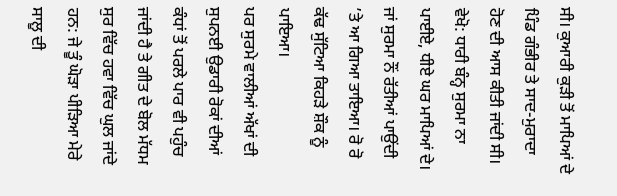ਸੀ। ਕੁਆਰੀ ਕੁੜੀ ਤੋਂ ਮਾਪਿਆਂ ਦੇ ਪਿੰਡ ਗੰਭੀਰ ਤੇ ਸਾਦ-ਮੁਰਾਦਾ ਹੋਣ ਦੀ ਆਸ ਕੀਤੀ ਜਾਂਦੀ ਸੀ। ਵੇਖੋ: ਧਾਰੀ ਬੰਨ੍ਹ ਸੁਰਮਾ ਨਾ ਪਾਈਏ, ਧੀਏ ਘਰ ਮਾਪਿਆਂ ਦੇ। ਜਾਂ ਸੁਰਮਾ ਨੌਂ ਰੱਤੀਆਂ ਪਾਉਂਦੀ ’ਤੇ ਆ ਗਿਆ ਤਾਇਆ। ਰੋ ਰੋ ਕੱਢ ਸੁੱਟਿਆ ਕਿਹੜੇ ਸ਼ੌਕ ਨੂੰ ਪਾਇਆ।
ਪਰ ਸੁਰਮੇ ਵਾਲੀਆਂ ਅੱਖਾਂ ਦੀ ਸੁਪਨਈ ਉਡਾਰੀ ਰੋਕਾਂ ਦੀਆਂ ਕੰਧਾਂ ਤੋਂ ਪਰਲੇ ਪਾਰ ਵੀ ਪਹੁੰਚ ਜਾਂਦੀ ਹੈ ਤੇ ਗੀਤ ਦੇ ਬੋਲ ਮੱਧਮ ਸੁਰ ਵਿੱਚ ਹਵਾ ਵਿੱਚ ਘੁਲ ਜਾਂਦੇ ਹਨ: ਜੇ ਤੂੰ ਘੋੜਾ ਪੀੜਿਆ ਮੇਰੇ ਸਾਲੂ ਦੀ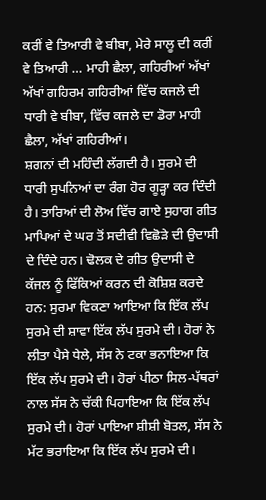ਕਰੀਂ ਵੇ ਤਿਆਰੀ ਵੇ ਬੀਬਾ, ਮੇਰੇ ਸਾਲੂ ਦੀ ਕਰੀਂ ਵੇ ਤਿਆਰੀ … ਮਾਹੀ ਛੈਲਾ, ਗਹਿਰੀਆਂ ਅੱਖਾਂ ਅੱਖਾਂ ਗਹਿਰਮ ਗਹਿਰੀਆਂ ਵਿੱਚ ਕਜਲੇ ਦੀ ਧਾਰੀ ਵੇ ਬੀਬਾ, ਵਿੱਚ ਕਜਲੇ ਦਾ ਡੋਰਾ ਮਾਹੀ ਛੈਲਾ, ਅੱਖਾਂ ਗਹਿਰੀਆਂ।
ਸ਼ਗਨਾਂ ਦੀ ਮਹਿੰਦੀ ਲੱਗਦੀ ਹੈ। ਸੁਰਮੇ ਦੀ ਧਾਰੀ ਸੁਪਨਿਆਂ ਦਾ ਰੰਗ ਹੋਰ ਗੂੜ੍ਹਾ ਕਰ ਦਿੰਦੀ ਹੈ। ਤਾਰਿਆਂ ਦੀ ਲੋਅ ਵਿੱਚ ਗਾਏ ਸੁਹਾਗ ਗੀਤ ਮਾਪਿਆਂ ਦੇ ਘਰ ਤੋਂ ਸਦੀਵੀ ਵਿਛੋੜੇ ਦੀ ਉਦਾਸੀ ਦੇ ਦਿੰਦੇ ਹਨ। ਢੋਲਕ ਦੇ ਗੀਤ ਉਦਾਸੀ ਦੇ ਕੱਜਲ ਨੂੰ ਫਿੱਕਿਆਂ ਕਰਨ ਦੀ ਕੋਸ਼ਿਸ਼ ਕਰਦੇ ਹਨ: ਸੁਰਮਾ ਵਿਕਣਾ ਆਇਆ ਕਿ ਇੱਕ ਲੱਪ ਸੁਰਮੇ ਦੀ ਸ਼ਾਵਾ ਇੱਕ ਲੱਪ ਸੁਰਮੇ ਦੀ। ਹੋਰਾਂ ਨੇ ਲੀਤਾ ਪੈਸੇ ਧੇਲੇ, ਸੱਸ ਨੇ ਟਕਾ ਭਨਾਇਆ ਕਿ ਇੱਕ ਲੱਪ ਸੁਰਮੇ ਦੀ। ਹੋਰਾਂ ਪੀਠਾ ਸਿਲ-ਪੱਥਰਾਂ ਨਾਲ ਸੱਸ ਨੇ ਚੱਕੀ ਪਿਹਾਇਆ ਕਿ ਇੱਕ ਲੱਪ ਸੁਰਮੇ ਦੀ। ਹੋਰਾਂ ਪਾਇਆ ਸ਼ੀਸ਼ੀ ਬੋਤਲ, ਸੱਸ ਨੇ ਮੱਟ ਭਰਾਇਆ ਕਿ ਇੱਕ ਲੱਪ ਸੁਰਮੇ ਦੀ।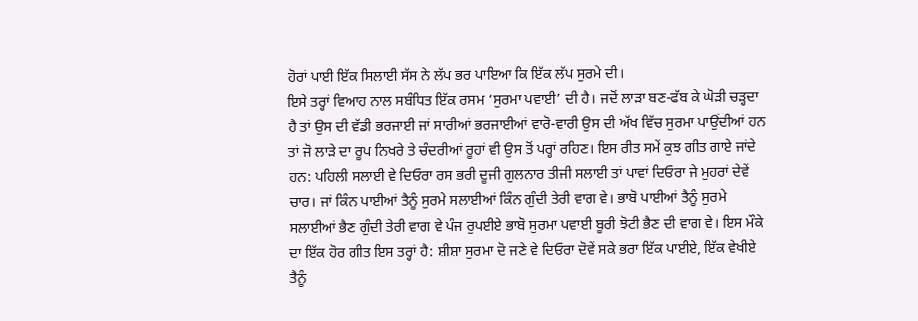ਹੋਰਾਂ ਪਾਈ ਇੱਕ ਸਿਲਾਈ ਸੱਸ ਨੇ ਲੱਪ ਭਰ ਪਾਇਆ ਕਿ ਇੱਕ ਲੱਪ ਸੁਰਮੇ ਦੀ।
ਇਸੇ ਤਰ੍ਹਾਂ ਵਿਆਹ ਨਾਲ ਸਬੰਧਿਤ ਇੱਕ ਰਸਮ ‘ਸੁਰਮਾ ਪਵਾਈ’ ਦੀ ਹੈ। ਜਦੋਂ ਲਾੜਾ ਬਣ-ਫੱਬ ਕੇ ਘੋੜੀ ਚੜ੍ਹਦਾ ਹੈ ਤਾਂ ਉਸ ਦੀ ਵੱਡੀ ਭਰਜਾਈ ਜਾਂ ਸਾਰੀਆਂ ਭਰਜਾਈਆਂ ਵਾਰੋ-ਵਾਰੀ ਉਸ ਦੀ ਅੱਖ ਵਿੱਚ ਸੁਰਮਾ ਪਾਉਂਦੀਆਂ ਹਨ ਤਾਂ ਜੋ ਲਾੜੇ ਦਾ ਰੂਪ ਨਿਖਰੇ ਤੇ ਚੰਦਰੀਆਂ ਰੂਹਾਂ ਵੀ ਉਸ ਤੋਂ ਪਰ੍ਹਾਂ ਰਹਿਣ। ਇਸ ਰੀਤ ਸਮੇਂ ਕੁਝ ਗੀਤ ਗਾਏ ਜਾਂਦੇ ਹਨ: ਪਹਿਲੀ ਸਲਾਈ ਵੇ ਦਿਓਰਾ ਰਸ ਭਰੀ ਦੂਜੀ ਗੁਲਨਾਰ ਤੀਜੀ ਸਲਾਈ ਤਾਂ ਪਾਵਾਂ ਦਿਓਰਾ ਜੇ ਮੁਹਰਾਂ ਦੇਵੇਂ ਚਾਰ। ਜਾਂ ਕਿੰਨ ਪਾਈਆਂ ਤੈਨੂੰ ਸੁਰਮੇ ਸਲਾਈਆਂ ਕਿੰਨ ਗੁੰਦੀ ਤੇਰੀ ਵਾਗ ਵੇ। ਭਾਬੋ ਪਾਈਆਂ ਤੈਨੂੰ ਸੁਰਮੇ ਸਲਾਈਆਂ ਭੈਣ ਗੁੰਦੀ ਤੇਰੀ ਵਾਗ ਵੇ ਪੰਜ ਰੁਪਈਏ ਭਾਬੋ ਸੁਰਮਾ ਪਵਾਈ ਬੂਰੀ ਝੋਟੀ ਭੈਣ ਦੀ ਵਾਗ ਵੇ। ਇਸ ਮੌਕੇ ਦਾ ਇੱਕ ਹੋਰ ਗੀਤ ਇਸ ਤਰ੍ਹਾਂ ਹੈ: ਸ਼ੀਸ਼ਾ ਸੁਰਮਾ ਦੋ ਜਣੇ ਵੇ ਦਿਓਰਾ ਦੋਵੇਂ ਸਕੇ ਭਰਾ ਇੱਕ ਪਾਈਏ, ਇੱਕ ਵੇਖੀਏ ਤੈਨੂੰ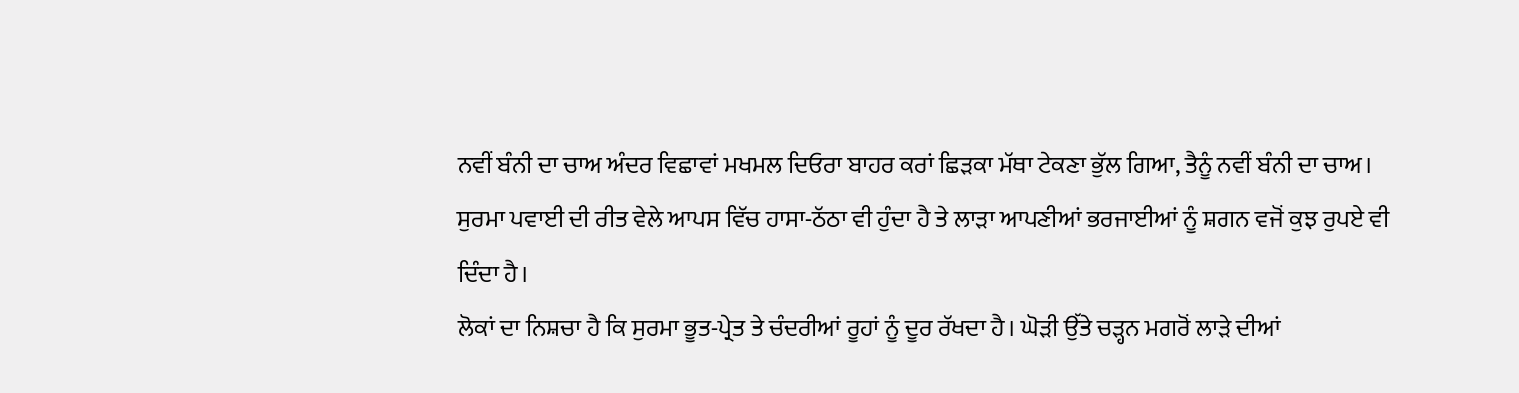ਨਵੀਂ ਬੰਨੀ ਦਾ ਚਾਅ ਅੰਦਰ ਵਿਛਾਵਾਂ ਮਖਮਲ ਦਿਓਰਾ ਬਾਹਰ ਕਰਾਂ ਛਿੜਕਾ ਮੱਥਾ ਟੇਕਣਾ ਭੁੱਲ ਗਿਆ, ਤੈਨੂੰ ਨਵੀਂ ਬੰਨੀ ਦਾ ਚਾਅ।
ਸੁਰਮਾ ਪਵਾਈ ਦੀ ਰੀਤ ਵੇਲੇ ਆਪਸ ਵਿੱਚ ਹਾਸਾ-ਠੱਠਾ ਵੀ ਹੁੰਦਾ ਹੈ ਤੇ ਲਾੜਾ ਆਪਣੀਆਂ ਭਰਜਾਈਆਂ ਨੂੰ ਸ਼ਗਨ ਵਜੋਂ ਕੁਝ ਰੁਪਏ ਵੀ ਦਿੰਦਾ ਹੈ।
ਲੋਕਾਂ ਦਾ ਨਿਸ਼ਚਾ ਹੈ ਕਿ ਸੁਰਮਾ ਭੂਤ-ਪ੍ਰੇਤ ਤੇ ਚੰਦਰੀਆਂ ਰੂਹਾਂ ਨੂੰ ਦੂਰ ਰੱਖਦਾ ਹੈ। ਘੋੜੀ ਉੱਤੇ ਚੜ੍ਹਨ ਮਗਰੋਂ ਲਾੜੇ ਦੀਆਂ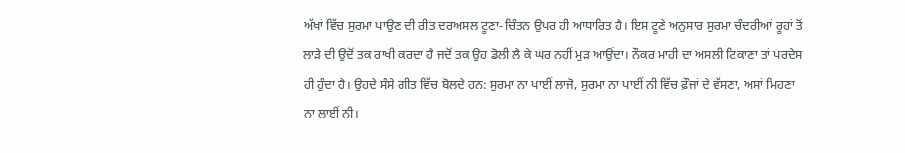ਅੱਖਾਂ ਵਿੱਚ ਸੁਰਮਾ ਪਾਉਣ ਦੀ ਰੀਤ ਦਰਅਸਲ ਟੂਣਾ-ਚਿੰਤਨ ਉਪਰ ਹੀ ਆਧਾਰਿਤ ਹੈ। ਇਸ ਟੂਣੇ ਅਨੁਸਾਰ ਸੁਰਮਾ ਚੰਦਰੀਆਂ ਰੂਹਾਂ ਤੋਂ ਲਾੜੇ ਦੀ ਉਦੋਂ ਤਕ ਰਾਖੀ ਕਰਦਾ ਹੈ ਜਦੋਂ ਤਕ ਉਹ ਡੋਲੀ ਲੈ ਕੇ ਘਰ ਨਹੀਂ ਮੁੜ ਆਉਂਦਾ। ਨੌਕਰ ਮਾਹੀ ਦਾ ਅਸਲੀ ਟਿਕਾਣਾ ਤਾਂ ਪਰਦੇਸ ਹੀ ਹੁੰਦਾ ਹੈ। ਉਹਦੇ ਸੰਸੇ ਗੀਤ ਵਿੱਚ ਬੋਲਦੇ ਹਨ: ਸੁਰਮਾ ਨਾ ਪਾਈਂ ਲਾਜੋ, ਸੁਰਮਾ ਨਾ ਪਾਈਂ ਨੀ ਵਿੱਚ ਫ਼ੌਜਾਂ ਦੇ ਵੱਸਣਾ, ਅਸਾਂ ਮਿਹਣਾ ਨਾ ਲਾਈਂ ਨੀ।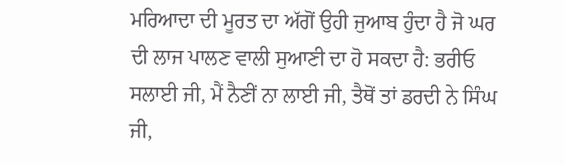ਮਰਿਆਦਾ ਦੀ ਮੂਰਤ ਦਾ ਅੱਗੋਂ ਉਹੀ ਜੁਆਬ ਹੁੰਦਾ ਹੈ ਜੋ ਘਰ ਦੀ ਲਾਜ ਪਾਲਣ ਵਾਲੀ ਸੁਆਣੀ ਦਾ ਹੋ ਸਕਦਾ ਹੈ: ਭਰੀਓ ਸਲਾਈ ਜੀ, ਮੈਂ ਨੈਣੀਂ ਨਾ ਲਾਈ ਜੀ, ਤੈਥੋਂ ਤਾਂ ਡਰਦੀ ਨੇ ਸਿੰਘ ਜੀ,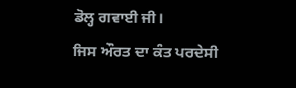ਡੋਲ੍ਹ ਗਵਾਈ ਜੀ।
ਜਿਸ ਔਰਤ ਦਾ ਕੰਤ ਪਰਦੇਸੀ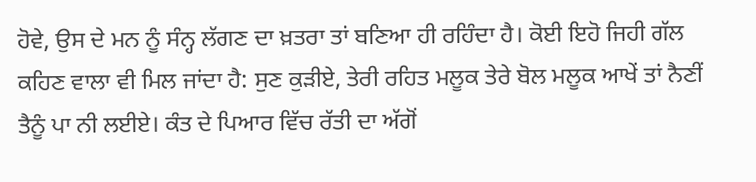ਹੋਵੇ, ਉਸ ਦੇ ਮਨ ਨੂੰ ਸੰਨ੍ਹ ਲੱਗਣ ਦਾ ਖ਼ਤਰਾ ਤਾਂ ਬਣਿਆ ਹੀ ਰਹਿੰਦਾ ਹੈ। ਕੋਈ ਇਹੋ ਜਿਹੀ ਗੱਲ ਕਹਿਣ ਵਾਲਾ ਵੀ ਮਿਲ ਜਾਂਦਾ ਹੈ: ਸੁਣ ਕੁੜੀਏ, ਤੇਰੀ ਰਹਿਤ ਮਲੂਕ ਤੇਰੇ ਬੋਲ ਮਲੂਕ ਆਖੇਂ ਤਾਂ ਨੈਣੀਂ ਤੈਨੂੰ ਪਾ ਨੀ ਲਈਏ। ਕੰਤ ਦੇ ਪਿਆਰ ਵਿੱਚ ਰੱਤੀ ਦਾ ਅੱਗੋਂ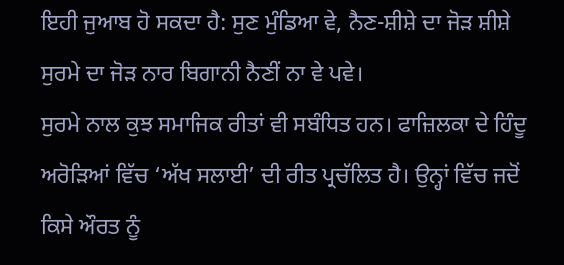ਇਹੀ ਜੁਆਬ ਹੋ ਸਕਦਾ ਹੈ: ਸੁਣ ਮੁੰਡਿਆ ਵੇ, ਨੈਣ-ਸ਼ੀਸ਼ੇ ਦਾ ਜੋੜ ਸ਼ੀਸ਼ੇ ਸੁਰਮੇ ਦਾ ਜੋੜ ਨਾਰ ਬਿਗਾਨੀ ਨੈਣੀਂ ਨਾ ਵੇ ਪਵੇ।
ਸੁਰਮੇ ਨਾਲ ਕੁਝ ਸਮਾਜਿਕ ਰੀਤਾਂ ਵੀ ਸਬੰਧਿਤ ਹਨ। ਫਾਜ਼ਿਲਕਾ ਦੇ ਹਿੰਦੂ ਅਰੋੜਿਆਂ ਵਿੱਚ ‘ਅੱਖ ਸਲਾਈ’ ਦੀ ਰੀਤ ਪ੍ਰਚੱਲਿਤ ਹੈ। ਉਨ੍ਹਾਂ ਵਿੱਚ ਜਦੋਂ ਕਿਸੇ ਔਰਤ ਨੂੰ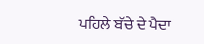ਪਹਿਲੇ ਬੱਚੇ ਦੇ ਪੈਦਾ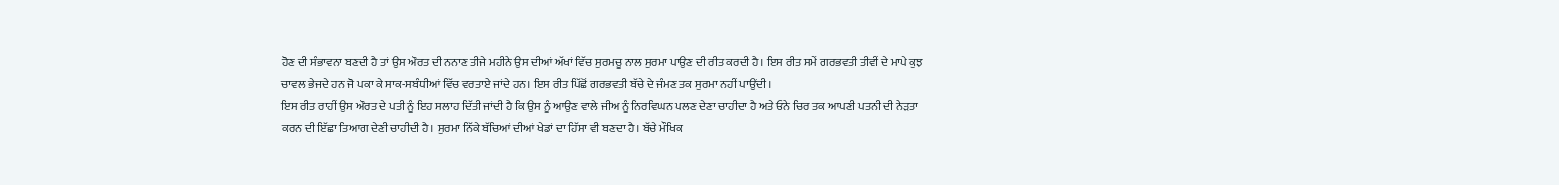ਹੋਣ ਦੀ ਸੰਭਾਵਨਾ ਬਣਦੀ ਹੈ ਤਾਂ ਉਸ ਔਰਤ ਦੀ ਨਨਾਣ ਤੀਜੇ ਮਹੀਨੇ ਉਸ ਦੀਆਂ ਅੱਖਾਂ ਵਿੱਚ ਸੁਰਮਚੂ ਨਾਲ ਸੁਰਮਾ ਪਾਉਣ ਦੀ ਰੀਤ ਕਰਦੀ ਹੈ। ਇਸ ਰੀਤ ਸਮੇਂ ਗਰਭਵਤੀ ਤੀਵੀਂ ਦੇ ਮਾਪੇ ਕੁਝ ਚਾਵਲ ਭੇਜਦੇ ਹਨ ਜੋ ਪਕਾ ਕੇ ਸਾਕ-ਸਬੰਧੀਆਂ ਵਿੱਚ ਵਰਤਾਏ ਜਾਂਦੇ ਹਨ। ਇਸ ਰੀਤ ਪਿੱਛੋਂ ਗਰਭਵਤੀ ਬੱਚੇ ਦੇ ਜੰਮਣ ਤਕ ਸੁਰਮਾ ਨਹੀਂ ਪਾਉਂਦੀ।
ਇਸ ਰੀਤ ਰਾਹੀਂ ਉਸ ਔਰਤ ਦੇ ਪਤੀ ਨੂੰ ਇਹ ਸਲਾਹ ਦਿੱਤੀ ਜਾਂਦੀ ਹੈ ਕਿ ਉਸ ਨੂੰ ਆਉਣ ਵਾਲੇ ਜੀਅ ਨੂੰ ਨਿਰਵਿਘਨ ਪਲਣ ਦੇਣਾ ਚਾਹੀਦਾ ਹੈ ਅਤੇ ਓਨੇ ਚਿਰ ਤਕ ਆਪਣੀ ਪਤਨੀ ਦੀ ਨੇੜਤਾ ਕਰਨ ਦੀ ਇੱਛਾ ਤਿਆਗ ਦੇਣੀ ਚਾਹੀਦੀ ਹੈ। ਸੁਰਮਾ ਨਿੱਕੇ ਬੱਚਿਆਂ ਦੀਆਂ ਖੇਡਾਂ ਦਾ ਹਿੱਸਾ ਵੀ ਬਣਦਾ ਹੈ। ਬੱਚੇ ਮੌਖਿਕ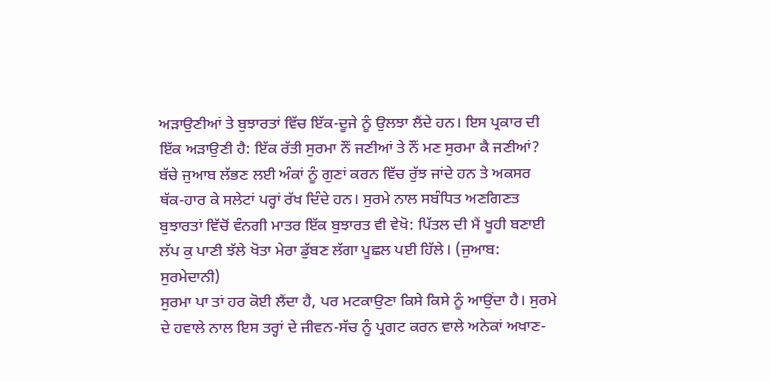ਅੜਾਉਣੀਆਂ ਤੇ ਬੁਝਾਰਤਾਂ ਵਿੱਚ ਇੱਕ-ਦੂਜੇ ਨੂੰ ਉਲਝਾ ਲੈਂਦੇ ਹਨ। ਇਸ ਪ੍ਰਕਾਰ ਦੀ ਇੱਕ ਅੜਾਉਣੀ ਹੈ: ਇੱਕ ਰੱਤੀ ਸੁਰਮਾ ਨੌਂ ਜਣੀਆਂ ਤੇ ਨੌਂ ਮਣ ਸੁਰਮਾ ਕੈ ਜਣੀਆਂ?
ਬੱਚੇ ਜੁਆਬ ਲੱਭਣ ਲਈ ਅੰਕਾਂ ਨੂੰ ਗੁਣਾਂ ਕਰਨ ਵਿੱਚ ਰੁੱਝ ਜਾਂਦੇ ਹਨ ਤੇ ਅਕਸਰ ਥੱਕ-ਹਾਰ ਕੇ ਸਲੇਟਾਂ ਪਰ੍ਹਾਂ ਰੱਖ ਦਿੰਦੇ ਹਨ। ਸੁਰਮੇ ਨਾਲ ਸਬੰਧਿਤ ਅਣਗਿਣਤ ਬੁਝਾਰਤਾਂ ਵਿੱਚੋਂ ਵੰਨਗੀ ਮਾਤਰ ਇੱਕ ਬੁਝਾਰਤ ਵੀ ਵੇਖੋ: ਪਿੱਤਲ ਦੀ ਮੈਂ ਖੂਹੀ ਬਣਾਈ ਲੱਪ ਕੁ ਪਾਣੀ ਝੱਲੇ ਖੋਤਾ ਮੇਰਾ ਡੁੱਬਣ ਲੱਗਾ ਪੂਛਲ ਪਈ ਹਿੱਲੇ। (ਜੁਆਬ: ਸੁਰਮੇਦਾਨੀ)
ਸੁਰਮਾ ਪਾ ਤਾਂ ਹਰ ਕੋਈ ਲੈਂਦਾ ਹੈ, ਪਰ ਮਟਕਾਉਣਾ ਕਿਸੇ ਕਿਸੇ ਨੂੰ ਆਉਂਦਾ ਹੈ। ਸੁਰਮੇ ਦੇ ਹਵਾਲੇ ਨਾਲ ਇਸ ਤਰ੍ਹਾਂ ਦੇ ਜੀਵਨ-ਸੱਚ ਨੂੰ ਪ੍ਰਗਟ ਕਰਨ ਵਾਲੇ ਅਨੇਕਾਂ ਅਖਾਣ-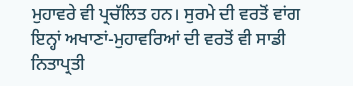ਮੁਹਾਵਰੇ ਵੀ ਪ੍ਰਚੱਲਿਤ ਹਨ। ਸੁਰਮੇ ਦੀ ਵਰਤੋਂ ਵਾਂਗ ਇਨ੍ਹਾਂ ਅਖਾਣਾਂ-ਮੁਹਾਵਰਿਆਂ ਦੀ ਵਰਤੋਂ ਵੀ ਸਾਡੀ ਨਿਤਾਪ੍ਰਤੀ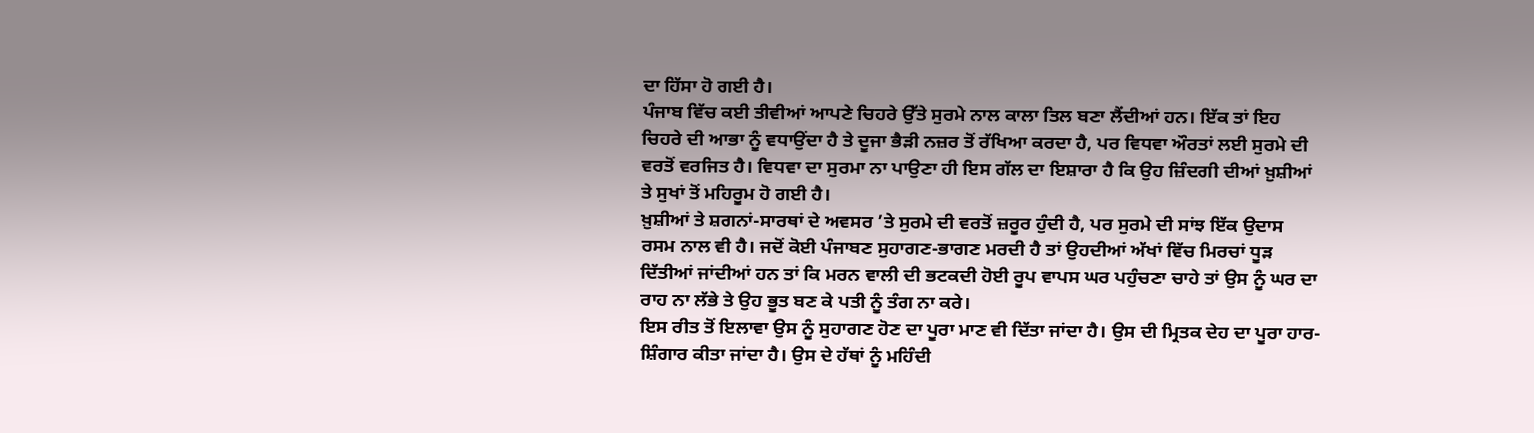ਦਾ ਹਿੱਸਾ ਹੋ ਗਈ ਹੈ।
ਪੰਜਾਬ ਵਿੱਚ ਕਈ ਤੀਵੀਆਂ ਆਪਣੇ ਚਿਹਰੇ ਉੱਤੇ ਸੁਰਮੇ ਨਾਲ ਕਾਲਾ ਤਿਲ ਬਣਾ ਲੈਂਦੀਆਂ ਹਨ। ਇੱਕ ਤਾਂ ਇਹ ਚਿਹਰੇ ਦੀ ਆਭਾ ਨੂੰ ਵਧਾਉਂਦਾ ਹੈ ਤੇ ਦੂਜਾ ਭੈੜੀ ਨਜ਼ਰ ਤੋਂ ਰੱਖਿਆ ਕਰਦਾ ਹੈ, ਪਰ ਵਿਧਵਾ ਔਰਤਾਂ ਲਈ ਸੁਰਮੇ ਦੀ ਵਰਤੋਂ ਵਰਜਿਤ ਹੈ। ਵਿਧਵਾ ਦਾ ਸੁਰਮਾ ਨਾ ਪਾਉਣਾ ਹੀ ਇਸ ਗੱਲ ਦਾ ਇਸ਼ਾਰਾ ਹੈ ਕਿ ਉਹ ਜ਼ਿੰਦਗੀ ਦੀਆਂ ਖ਼ੁਸ਼ੀਆਂ ਤੇ ਸੁਖਾਂ ਤੋਂ ਮਹਿਰੂਮ ਹੋ ਗਈ ਹੈ।
ਖ਼ੁਸ਼ੀਆਂ ਤੇ ਸ਼ਗਨਾਂ-ਸਾਰਥਾਂ ਦੇ ਅਵਸਰ ’ਤੇ ਸੁਰਮੇ ਦੀ ਵਰਤੋਂ ਜ਼ਰੂਰ ਹੁੰਦੀ ਹੈ, ਪਰ ਸੁਰਮੇ ਦੀ ਸਾਂਝ ਇੱਕ ਉਦਾਸ ਰਸਮ ਨਾਲ ਵੀ ਹੈ। ਜਦੋਂ ਕੋਈ ਪੰਜਾਬਣ ਸੁਹਾਗਣ-ਭਾਗਣ ਮਰਦੀ ਹੈ ਤਾਂ ਉਹਦੀਆਂ ਅੱਖਾਂ ਵਿੱਚ ਮਿਰਚਾਂ ਧੂੜ ਦਿੱਤੀਆਂ ਜਾਂਦੀਆਂ ਹਨ ਤਾਂ ਕਿ ਮਰਨ ਵਾਲੀ ਦੀ ਭਟਕਦੀ ਹੋਈ ਰੂਪ ਵਾਪਸ ਘਰ ਪਹੁੰਚਣਾ ਚਾਹੇ ਤਾਂ ਉਸ ਨੂੰ ਘਰ ਦਾ ਰਾਹ ਨਾ ਲੱਭੇ ਤੇ ਉਹ ਭੂਤ ਬਣ ਕੇ ਪਤੀ ਨੂੰ ਤੰਗ ਨਾ ਕਰੇ।
ਇਸ ਰੀਤ ਤੋਂ ਇਲਾਵਾ ਉਸ ਨੂੰ ਸੁਹਾਗਣ ਹੋਣ ਦਾ ਪੂਰਾ ਮਾਣ ਵੀ ਦਿੱਤਾ ਜਾਂਦਾ ਹੈ। ਉਸ ਦੀ ਮ੍ਰਿਤਕ ਦੇਹ ਦਾ ਪੂਰਾ ਹਾਰ-ਸ਼ਿੰਗਾਰ ਕੀਤਾ ਜਾਂਦਾ ਹੈ। ਉਸ ਦੇ ਹੱਥਾਂ ਨੂੰ ਮਹਿੰਦੀ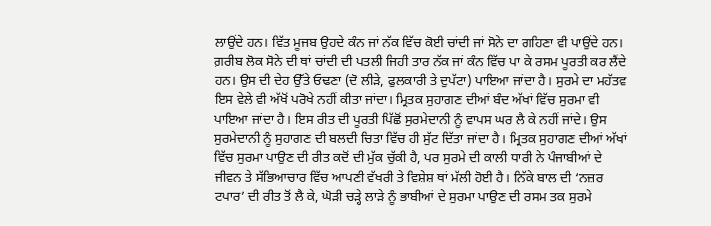ਲਾਉਂਦੇ ਹਨ। ਵਿੱਤ ਮੂਜਬ ਉਹਦੇ ਕੰਨ ਜਾਂ ਨੱਕ ਵਿੱਚ ਕੋਈ ਚਾਂਦੀ ਜਾਂ ਸੋਨੇ ਦਾ ਗਹਿਣਾ ਵੀ ਪਾਉਂਦੇ ਹਨ। ਗ਼ਰੀਬ ਲੋਕ ਸੋਨੇ ਦੀ ਥਾਂ ਚਾਂਦੀ ਦੀ ਪਤਲੀ ਜਿਹੀ ਤਾਰ ਨੱਕ ਜਾਂ ਕੰਨ ਵਿੱਚ ਪਾ ਕੇ ਰਸਮ ਪੂਰਤੀ ਕਰ ਲੈਂਦੇ ਹਨ। ਉਸ ਦੀ ਦੇਹ ਉੱਤੇ ਓਢਣਾ (ਦੋ ਲੀੜੇ, ਫੁਲਕਾਰੀ ਤੇ ਦੁਪੱਟਾ) ਪਾਇਆ ਜਾਂਦਾ ਹੈ। ਸੁਰਮੇ ਦਾ ਮਹੱਤਵ ਇਸ ਵੇਲੇ ਵੀ ਅੱਖੋਂ ਪਰੋਖੇ ਨਹੀਂ ਕੀਤਾ ਜਾਂਦਾ। ਮ੍ਰਿਤਕ ਸੁਹਾਗਣ ਦੀਆਂ ਬੰਦ ਅੱਖਾਂ ਵਿੱਚ ਸੁਰਮਾ ਵੀ ਪਾਇਆ ਜਾਂਦਾ ਹੈ। ਇਸ ਰੀਤ ਦੀ ਪੂਰਤੀ ਪਿੱਛੋਂ ਸੁਰਮੇਦਾਨੀ ਨੂੰ ਵਾਪਸ ਘਰ ਲੈ ਕੇ ਨਹੀਂ ਜਾਂਦੇ। ਉਸ ਸੁਰਮੇਦਾਨੀ ਨੂੰ ਸੁਹਾਗਣ ਦੀ ਬਲਦੀ ਚਿਤਾ ਵਿੱਚ ਹੀ ਸੁੱਟ ਦਿੱਤਾ ਜਾਂਦਾ ਹੈ। ਮ੍ਰਿਤਕ ਸੁਹਾਗਣ ਦੀਆਂ ਅੱਖਾਂ ਵਿੱਚ ਸੁਰਮਾ ਪਾਉਣ ਦੀ ਰੀਤ ਕਦੋਂ ਦੀ ਮੁੱਕ ਚੁੱਕੀ ਹੈ, ਪਰ ਸੁਰਮੇ ਦੀ ਕਾਲੀ ਧਾਰੀ ਨੇ ਪੰਜਾਬੀਆਂ ਦੇ ਜੀਵਨ ਤੇ ਸੱਭਿਆਚਾਰ ਵਿੱਚ ਆਪਣੀ ਵੱਖਰੀ ਤੇ ਵਿਸ਼ੇਸ਼ ਥਾਂ ਮੱਲੀ ਹੋਈ ਹੈ। ਨਿੱਕੇ ਬਾਲ ਦੀ ‘ਨਜ਼ਰ ਟਪਾਰ’ ਦੀ ਰੀਤ ਤੋਂ ਲੈ ਕੇ, ਘੋੜੀ ਚੜ੍ਹੇ ਲਾੜੇ ਨੂੰ ਭਾਬੀਆਂ ਦੇ ਸੁਰਮਾ ਪਾਉਣ ਦੀ ਰਸਮ ਤਕ ਸੁਰਮੇ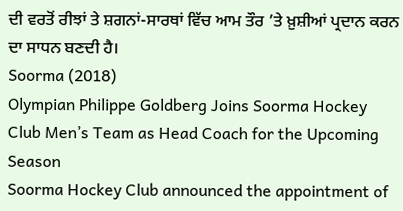ਦੀ ਵਰਤੋਂ ਰੀਝਾਂ ਤੇ ਸ਼ਗਨਾਂ-ਸਾਰਥਾਂ ਵਿੱਚ ਆਮ ਤੌਰ ’ਤੇ ਖ਼ੁਸ਼ੀਆਂ ਪ੍ਰਦਾਨ ਕਰਨ ਦਾ ਸਾਧਨ ਬਣਦੀ ਹੈ।
Soorma (2018)
Olympian Philippe Goldberg Joins Soorma Hockey Club Men’s Team as Head Coach for the Upcoming Season
Soorma Hockey Club announced the appointment of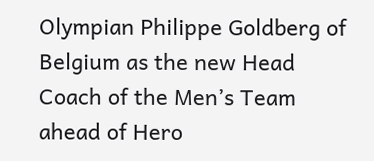Olympian Philippe Goldberg of Belgium as the new Head Coach of the Men’s Team ahead of Hero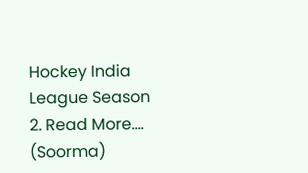Hockey India League Season 2. Read More....
(Soorma)